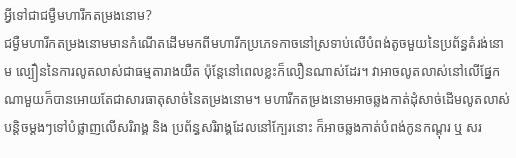អ្វីទៅជាជម្ងឺមហារីកតម្រងនោម?
ជម្ងឺមហារីកតម្រងនោមមានកំណើតដើមមកពីមហារីកប្រភេទកាចនៅស្រទាប់លើបំពង់តូចមួយនៃប្រព័ន្ធតំរង់នោម ល្បឿននៃការលូតលាស់ជាធម្មតារាងយឺត ប៉ុន្តែនៅពេលខ្លះក៏លឿនណាស់ដែរ។ វាអាចលូតលាស់នៅលើផ្នែកណាមួយក៏បានអោយតែជាសារធាតុសាច់នៃតម្រងនោម។ មហារីកតម្រងនោមអាចឆ្លងកាត់ដុំសាច់ដើមលូតលាស់បន្តិចម្តងៗទៅបំផ្លាញលើសរិរាង្គ និង ប្រព័ន្ធសរិរាង្គដែលនៅក្បែរនោះ ក៏អាចឆ្លងកាត់បំពង់កូនកណ្តុរ ឬ សរ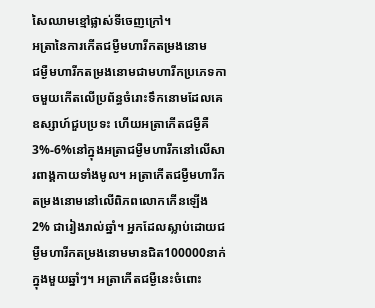សៃឈាមខ្មៅផ្លាស់ទីចេញក្រៅ។
អត្រានៃការកើតជម្ងឺមហារីកតម្រងនោម
ជម្ងឺមហារីកតម្រងនោមជាមហារីកប្រភេទកាចមួយកើតលើប្រព័ន្ធចំរោះទឹកនោមដែលគេឧស្សាហ៍ជួបប្រទះ ហើយអត្រាកើតជម្ងឺគឺ3%-6%នៅក្នុងអត្រាជម្ងឺមហារីកនៅលើសារពាង្គកាយទាំងមូល។ អត្រាកើតជម្ងឺមហារីកតម្រងនោមនៅលើពិភពលោកកើនឡើង 2% ជារៀងរាល់ឆ្នាំ។ អ្នកដែលស្លាប់ដោយជម្ងឺមហារីកតម្រងនោមមានជិត100000នាក់ក្នុងមួយឆ្នាំៗ។ អត្រាកើតជម្ងឺនេះចំពោះ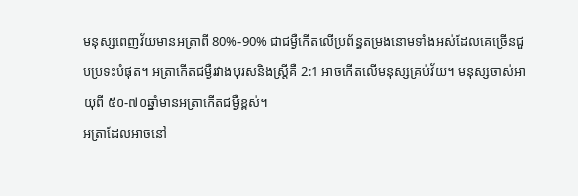មនុស្សពេញវ័យមានអត្រាពី 80%-90% ជាជម្ងឺកើតលើប្រព័ន្ធតម្រងនោមទាំងអស់ដែលគេច្រើនជួបប្រទះបំផុត។ អត្រាកើតជម្ងឺរវាងបុរសនិងស្ត្រីគឺ 2:1 អាចកើតលើមនុស្សគ្រប់វ័យ។ មនុស្សចាស់អាយុពី ៥០-៧០ឆ្នាំមានអត្រាកើតជម្ងឺខ្ពស់។
អត្រាដែលអាចនៅ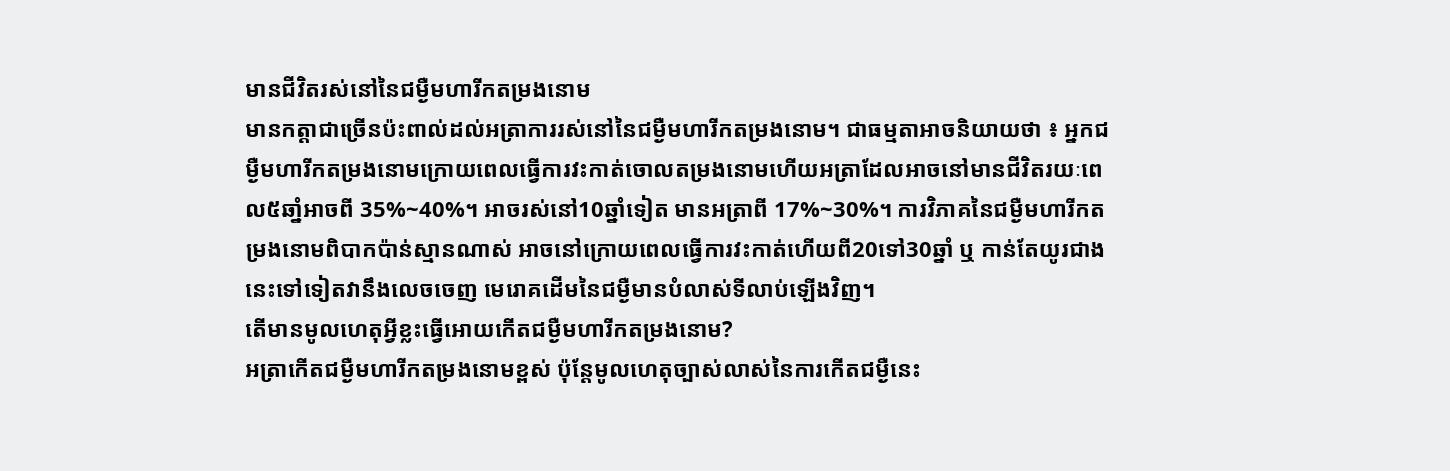មានជីវិតរស់នៅនៃជម្ងឺមហារីកតម្រងនោម
មានកត្តាជាច្រើនប៉ះពាល់ដល់អត្រាការរស់នៅនៃជម្ងឺមហារីកតម្រងនោម។ ជាធម្មតាអាចនិយាយថា ៖ អ្នកជម្ងឺមហារីកតម្រងនោមក្រោយពេលធ្វើការវះកាត់ចោលតម្រងនោមហើយអត្រាដែលអាចនៅមានជីវិតរយៈពេល៥ឆាំ្នអាចពី 35%~40%។ អាចរស់នៅ10ឆ្នាំទៀត មានអត្រាពី 17%~30%។ ការវិភាគនៃជម្ងឺមហារីកតម្រងនោមពិបាកប៉ាន់ស្មានណាស់ អាចនៅក្រោយពេលធ្វើការវះកាត់ហើយពី20ទៅ30ឆ្នាំ ឬ កាន់តែយូរជាងនេះទៅទៀតវានឹងលេចចេញ មេរោគដើមនៃជម្ងឺមានបំលាស់ទីលាប់ឡើងវិញ។
តើមានមូលហេតុអ្វីខ្លះធ្វើអោយកើតជម្ងឺមហារីកតម្រងនោម?
អត្រាកើតជម្ងឺមហារីកតម្រងនោមខ្ពស់ ប៉ុន្តែមូលហេតុច្បាស់លាស់នៃការកើតជម្ងឺនេះ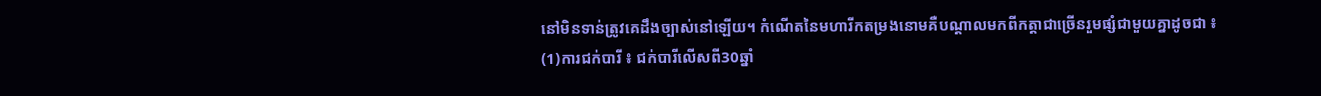នៅមិនទាន់ត្រូវគេដឹងច្បាស់នៅឡើយ។ កំណើតនៃមហារីកតម្រងនោមគឺបណ្តាលមកពីកត្តាជាច្រើនរួមផ្សំជាមួយគ្នាដូចជា ៖
(1)ការជក់បារី ៖ ជក់បារីលើសពី30ឆ្នាំ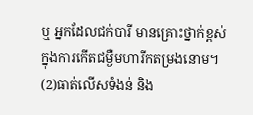ឬ អ្នកដែលជក់បារី មានគ្រោះថ្នាក់ខ្ពស់ក្នុងការកើតជម្ងឺមហារីកតម្រងនោម។
(2)ធាត់លើសទំងន់ និង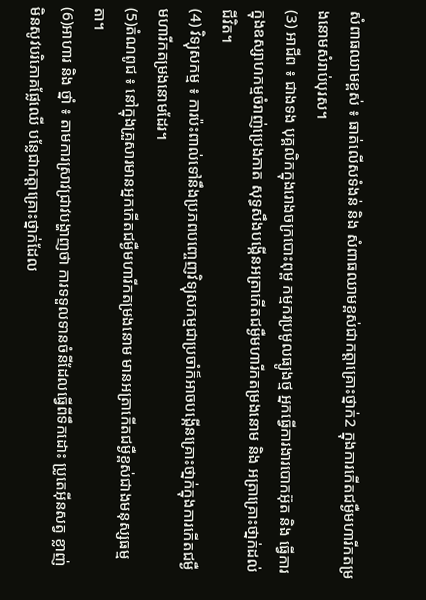សំពាធឈាមខ្ពស់ ៖ ធាត់លើសទំងន់ និង សំពាធឈាមខ្ពស់ជាកត្តាគ្រោះថ្នាក់2 ក្នុងការកើតជម្ងឺមហារីកតម្រងនោមសំរាប់បុរស។
(3) អាជីព ៖ ជាងទង បុគ្គលិកក្នុងរោងចក្របោះពុម្ព កម្មករប្រមូលធ្យូងថ្ម អ្នកធ្វើការងារបោកអ៊ុត និង ធ្វើការក្នុងឧស្សាហកម្មចំរាញ់ប្រេងកាត សុទ្ធសឹងបង្កើនអត្រាកើតជម្ងឺមហារីកតម្រងនោម និង អត្រាគ្រោះថា្នក់ដល់ជីវិត។
(4) វិទ្យុសកម្ម ៖ ការប៉ះពាល់ទៅនឹងប្រភពបញ្ចេញវិទ្យុសកម្មជាប្រចាំក៏អាចបង្កើនគ្រោះថា្នក់ក្នុងការកើតជម្ងឺមហារីកតម្រងនោមដែរ។
(5)តំណពូជ ៖ នៅក្នុងគ្រួសារមានអ្នកកើតជម្ងឺមហារីកតម្រងនោម មានអត្រាកើតជម្ងឺខ្ពស់ជាងមនុស្សធម្មតា។
(6)អាហារ និង ថ្នាំ ៖ តាមការស្រាវជា្រវបង្ហាញថា ការទទួលទានចំនីដែលធ្វើពីទឹកដោះ ប្រូតេអ៊ីនសត្វ ខ្លាញ់ មិនសូវបរិភោគផ្លែឈើ បន្លែជាកត្តាគ្រោះថ្នាក់ដែល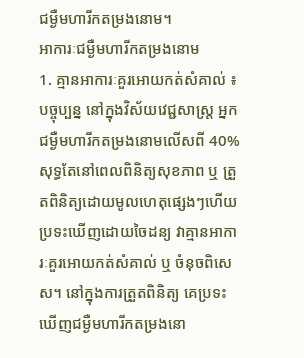ជម្ងឺមហារីកតម្រងនោម។
អាការៈជម្ងឺមហារីកតម្រងនោម
1. គ្មានអាការៈគួរអោយកត់សំគាល់ ៖ បច្ចុប្បន្ន នៅក្នុងវិស័យវេជ្ជសាស្រ្ត អ្នកជម្ងឺមហារីកតម្រងនោមលើសពី 40% សុទ្ធតែនៅពេលពិនិត្យសុខភាព ឬ ត្រួតពិនិត្យដោយមូលហេតុផ្សេងៗហើយប្រទះឃើញដោយចៃដន្យ វាគ្មានអាការៈគួរអោយកត់សំគាល់ ឬ ចំនុចពិសេស។ នៅក្នុងការត្រួតពិនិត្យ គេប្រទះឃើញជម្ងឺមហារីកតម្រងនោ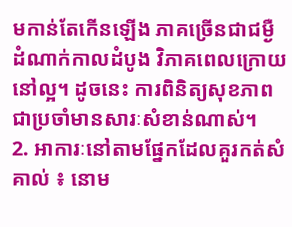មកាន់តែកើនឡើង ភាគច្រើនជាជម្ងឺដំណាក់កាលដំបូង វិភាគពេលក្រោយនៅល្អ។ ដូចនេះ ការពិនិត្យសុខភាពជាប្រចាំមានសារៈសំខាន់ណាស់។
2. អាការៈនៅតាមផ្នែកដែលគួរកត់សំគាល់ ៖ នោម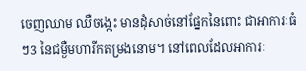ចេញឈាម ឈឺចង្កេះ មានដុំសាច់នៅផ្នែកនៃពោះ ជាអាការៈធំៗ3 នៃជម្ងឺមហារីកតម្រងនោម។ នៅពេលដែលអាការៈ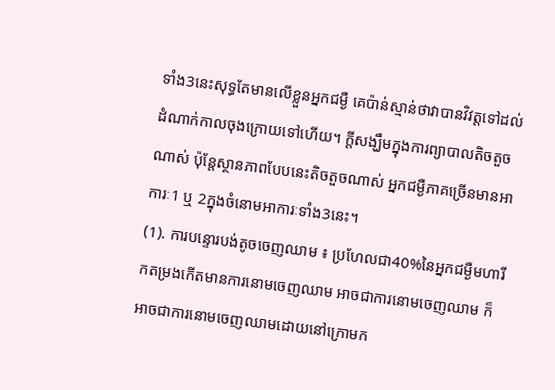ទាំង3នេះសុទ្ធតែមានលើខ្លួនអ្នកជម្ងឺ គេប៉ាន់ស្មាន់ថាវាបានវិវត្តទៅដល់ដំណាក់កាលចុងក្រោយទៅហើយ។ ក្តីសង្ឃឹមក្នុងការព្យាបាលតិចតួចណាស់ ប៉ុន្តែស្ថានភាពបែបនេះតិចតួចណាស់ អ្នកជម្ងឺភាគច្រើនមានអាការៈ1 ឬ 2ក្នុងចំនោមអាការៈទាំង3នេះ។
(1). ការបន្ទោរបង់តូចចេញឈាម ៖ ប្រហែលជា40%នៃអ្នកជម្ងឺមហារីកតម្រងកើតមានការនោមចេញឈាម អាចជាការនោមចេញឈាម ក៏អាចជាការនោមចេញឈាមដោយនៅក្រោមក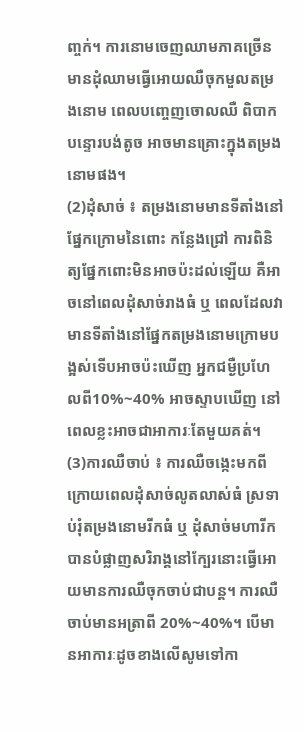ញ្ចក់។ ការនោមចេញឈាមភាគច្រើនមានដុំឈាមធ្វើអោយឈឺចុកមួលតម្រងនោម ពេលបញ្ចេញចោលឈឺ ពិបាកបន្ទោរបង់តូច អាចមានគ្រោះក្នុងតម្រងនោមផង។
(2)ដុំសាច់ ៖ តម្រងនោមមានទីតាំងនៅផ្នែកក្រោមនៃពោះ កន្លែងជ្រៅ ការពិនិត្យផ្នែកពោះមិនអាចប៉ះដល់ឡើយ គឺអាចនៅពេលដុំសាច់រាងធំ ឬ ពេលដែលវាមានទីតាំងនៅផ្នែកតម្រងនោមក្រោមបង្អស់ទើបអាចប៉ះឃើញ អ្នកជម្ងឺប្រហែលពី10%~40% អាចស្ទាបឃើញ នៅពេលខ្លះអាចជាអាការៈតែមួយគត់។
(3)ការឈឺចាប់ ៖ ការឈឺចង្កេះមកពីក្រោយពេលដុំសាច់លូតលាស់ធំ ស្រទាប់រុំតម្រងនោមរីកធំ ឬ ដុំសាច់មហារីកបានបំផ្លាញសរិរាង្គនៅក្បែរនោះធ្វើអោយមានការឈឺចុកចាប់ជាបន្ត។ ការឈឺចាប់មានអត្រាពី 20%~40%។ បើមានអាការៈដូចខាងលើសូមទៅកា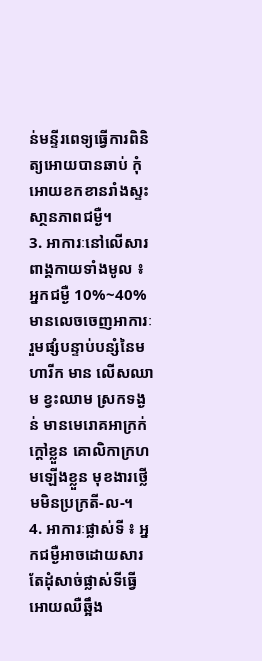ន់មន្ទីរពេទ្យធ្វើការពិនិត្យអោយបានឆាប់ កុំអោយខកខានរាំងស្ទះសា្ថនភាពជម្ងឺ។
3. អាការៈនៅលើសារពាង្គកាយទាំងមូល ៖ អ្នកជម្ងឺ 10%~40% មានលេចចេញអាការៈរួមផ្សំបន្ទាប់បន្សំនៃមហារីក មាន លើសឈាម ខ្វះឈាម ស្រកទង្ងន់ មានមេរោគអាក្រក់ ក្តៅខ្លួន គោលិកាក្រហមឡើងខ្លួន មុខងារថ្លើមមិនប្រក្រតី-ល-។
4. អាការៈផ្លាស់ទី ៖ អ្នកជម្ងឺអាចដោយសារតែដុំសាច់ផ្លាស់ទីធ្វើអោយឈឺឆ្អឹង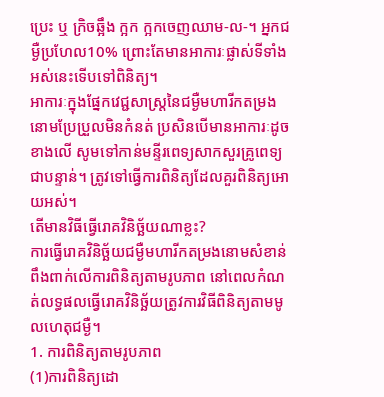ប្រេះ ឬ ក្រិចឆ្អឹង ក្អក ក្អកចេញឈាម-ល-។ អ្នកជម្ងឺប្រហែល10% ព្រោះតែមានអាការៈផ្លាស់ទីទាំងអស់នេះទើបទៅពិនិត្យ។
អាការៈក្នុងផ្នែកវេជ្ជសាស្រ្តនៃជម្ងឺមហារីកតម្រងនោមប្រែប្រួលមិនកំនត់ ប្រសិនបើមានអាការៈដូចខាងលើ សូមទៅកាន់មនី្ទរពេទ្យសាកសួរគ្រូពេទ្យជាបន្ទាន់។ ត្រូវទៅធ្វើការពិនិត្យដែលគួរពិនិត្យអោយអស់។
តើមានវិធីធ្វើរោគវិនិច្ឆ័យណាខ្លះ?
ការធ្វើរោគវិនិច្ឆ័យជម្ងឺមហារីកតម្រងនោមសំខាន់ពឹងពាក់លើការពិនិត្យតាមរូបភាព នៅពេលកំណត់លទ្ធផលធ្វើរោគវិនិច្ឆ័យត្រូវការវិធីពិនិត្យតាមមូលហេតុជម្ងឺ។
1. ការពិនិត្យតាមរូបភាព
(1)ការពិនិត្យដោ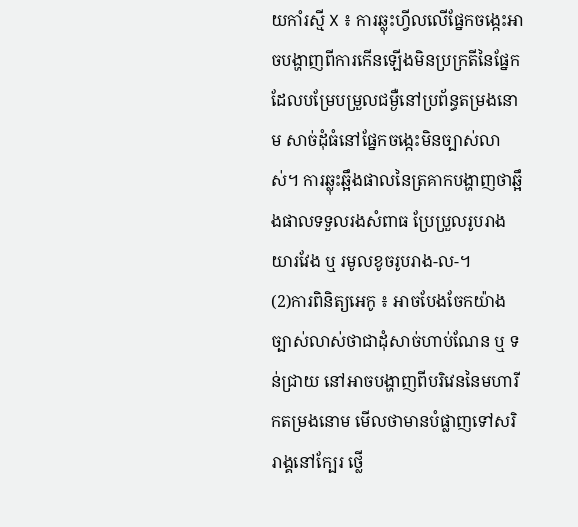យកាំរស្មី X ៖ ការឆ្លុះហ្វីលលើផ្នែកចង្កេះអាចបង្ហាញពីការកើនឡើងមិនប្រក្រតីនៃផ្នែកដែលបម្រែបម្រួលជម្ងឺនៅប្រព័ន្ធតម្រងនោម សាច់ដុំធំនៅផ្នែកចង្កេះមិនច្បាស់លាស់។ ការឆ្លុះឆ្អឹងផាលនៃត្រគាកបង្ហាញថាឆ្អឹងផាលទទួលរងសំពាធ ប្រែប្រួលរូបរាង យារវែង ឬ រមូលខូចរូបរាង-ល-។
(2)ការពិនិត្យអេកូ ៖ អាចបែងចែកយ៉ាងច្បាស់លាស់ថាជាដុំសាច់ហាប់ណែន ឬ ទន់ជ្រាយ នៅអាចបង្ហាញពីបរិវេននៃមហារីកតម្រងនោម មើលថាមានបំផ្លាញទៅសរិរាង្គនៅក្បែរ ថ្លើ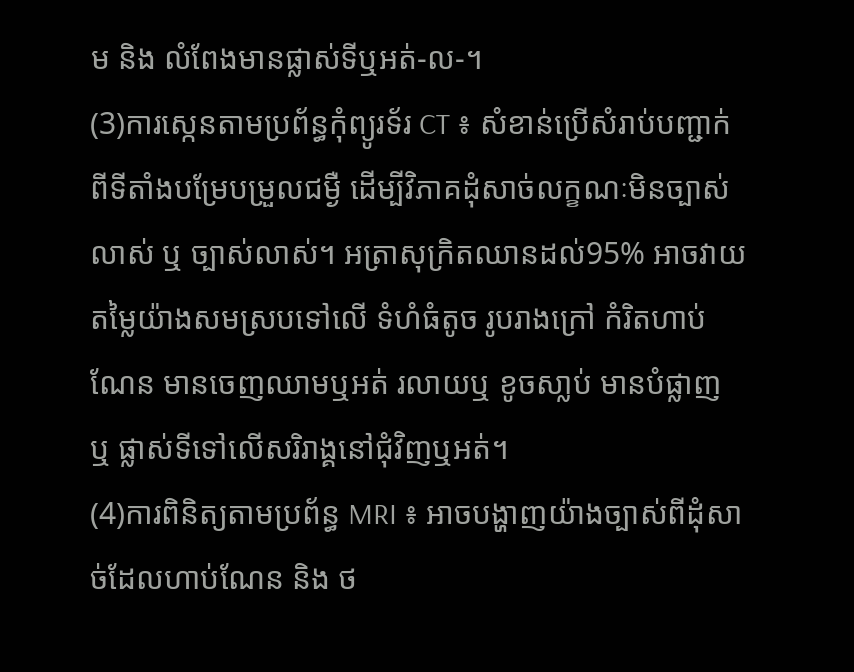ម និង លំពែងមានផ្លាស់ទីឬអត់-ល-។
(3)ការស្កេនតាមប្រព័ន្ធកុំព្យូរទ័រ CT ៖ សំខាន់ប្រើសំរាប់បញ្ជាក់ពីទីតាំងបម្រែបម្រួលជម្ងឺ ដើម្បីវិភាគដុំសាច់លក្ខណៈមិនច្បាស់លាស់ ឬ ច្បាស់លាស់។ អត្រាសុក្រិតឈានដល់95% អាចវាយតម្លៃយ៉ាងសមស្របទៅលើ ទំហំធំតូច រូបរាងក្រៅ កំរិតហាប់ណែន មានចេញឈាមឬអត់ រលាយឬ ខូចសា្លប់ មានបំផ្លាញ ឬ ផ្លាស់ទីទៅលើសរិរាង្គនៅជុំវិញឬអត់។
(4)ការពិនិត្យតាមប្រព័ន្ធ MRI ៖ អាចបង្ហាញយ៉ាងច្បាស់ពីដុំសាច់ដែលហាប់ណែន និង ថ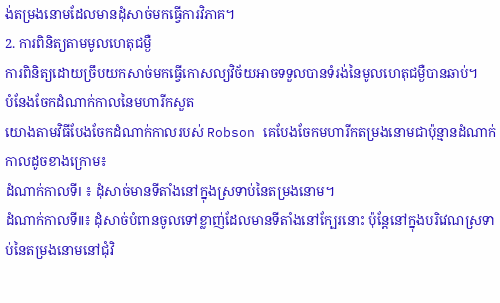ង់តម្រងនោមដែលមានដុំសាច់មកធ្វើការវិភាគ។
2. ការពិនិត្យតាមមូលហេតុជម្ងឺ
ការពិនិត្យដោយច្រឹបយកសាច់មកធ្វើកោសល្យវិច័យអាចទទួលបានទំរង់នៃមូលហេតុជម្ងឺបានឆាប់។
បំនែងចែកដំណាក់កាលនៃមហារីកសួត
យោងតាមវិធីបែងចែកដំណាក់កាលរបស់ Robson គេបែងចែកមហារីកតម្រងនោមជាប៉ុន្មានដំណាក់កាលដូចខាងក្រោម៖
ដំណាក់កាលទីⅠ ៖ ដុំសាច់មានទីតាំងនៅក្នុងស្រទាប់នៃតម្រងនោម។
ដំណាក់កាលទីⅡ៖ ដុំសាច់បំពានចូលទៅខ្លាញ់ដែលមានទីតាំងនៅក្បែរនោះ ប៉ុន្តែនៅក្នុងបរិវេណស្រទាប់នៃតម្រងនោមនៅជុំវិ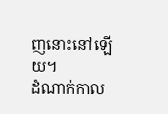ញនោះនៅឡើយ។
ដំណាក់កាល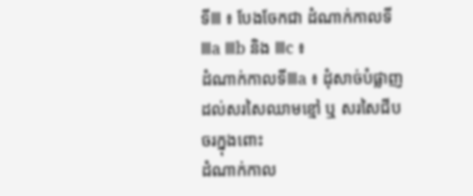ទីⅢ ៖ បែងចែកជា ដំណាក់កាលទីⅢa Ⅲb និង Ⅲc ៖
ដំណាក់កាលទីⅢa ៖ ដុំសាច់បំផ្លាញដល់សរសៃឈាមខ្មៅ ឬ សរសៃជីបចរក្នុងពោះ
ដំណាក់កាល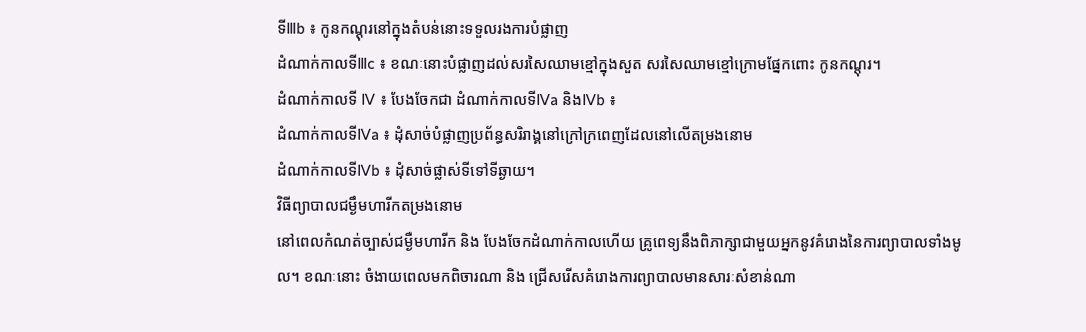ទីⅢb ៖ កូនកណ្តុរនៅក្នុងតំបន់នោះទទួលរងការបំផ្លាញ
ដំណាក់កាលទីⅢc ៖ ខណៈនោះបំផ្លាញដល់សរសៃឈាមខ្មៅក្នុងសួត សរសៃឈាមខ្មៅក្រោមផ្នែកពោះ កូនកណ្តុរ។
ដំណាក់កាលទី Ⅳ ៖ បែងចែកជា ដំណាក់កាលទីⅣa និងⅣb ៖
ដំណាក់កាលទីⅣa ៖ ដុំសាច់បំផ្លាញប្រព័ន្ធសរិរាង្គនៅក្រៅក្រពេញដែលនៅលើតម្រងនោម
ដំណាក់កាលទីⅣb ៖ ដុំសាច់ផ្លាស់ទីទៅទីឆ្ងាយ។
វិធីព្យាបាលជម្ងឹមហារីកតម្រងនោម
នៅពេលកំណត់ច្បាស់ជម្ងឺមហារីក និង បែងចែកដំណាក់កាលហើយ គ្រូពេទ្យនឹងពិភាក្សាជាមួយអ្នកនូវគំរោងនៃការព្យាបាលទាំងមូល។ ខណៈនោះ ចំងាយពេលមកពិចារណា និង ជ្រើសរើសគំរោងការព្យាបាលមានសារៈសំខាន់ណា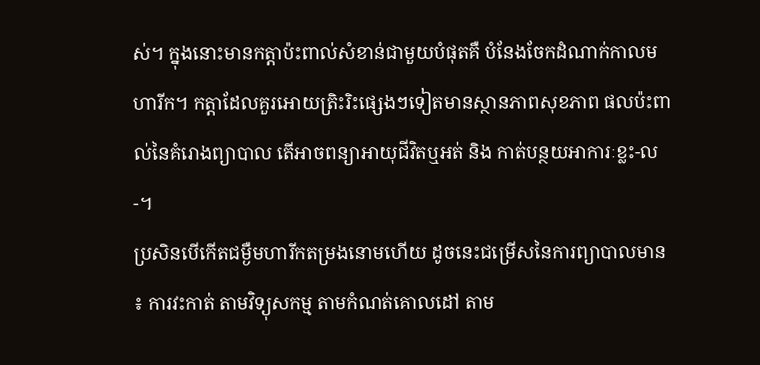ស់។ ក្នុងនោះមានកត្តាប៉ះពាល់សំខាន់ជាមួយបំផុតគឺ បំនែងចែកដំណាក់កាលមហារីក។ កត្តាដែលគួរអោយត្រិះរិះផ្សេងៗទៀតមានស្ថានភាពសុខភាព ផលប៉ះពាល់នៃគំរោងព្យាបាល តើអាចពន្យាអាយុជីវិតឬអត់ និង កាត់បន្ថយអាការៈខ្លះ-ល-។
ប្រសិនបើកើតជម្ងឺមហារីកតម្រងនោមហើយ ដូចនេះជម្រើសនៃការព្យាបាលមាន ៖ ការវះកាត់ តាមវិទ្យុសកម្ម តាមកំណត់គោលដៅ តាម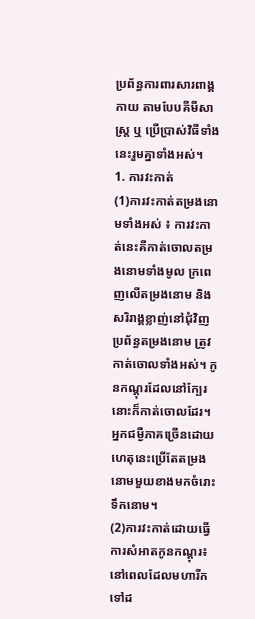ប្រព័ន្ធការពារសារពាង្គកាយ តាមបែបគីមីសាស្រ្ត ឬ ប្រើប្រាស់វិធីទាំងនេះរួមគ្នាទាំងអស់។
1. ការវះកាត់
(1)ការវះកាត់តម្រងនោមទាំងអស់ ៖ ការវះកាត់នេះគឺកាត់ចោលតម្រងនោមទាំងមូល ក្រពេញលើតម្រងនោម និង សរិរាង្គខ្លាញ់នៅជុំវិញប្រព័ន្ធតម្រងនោម ត្រូវកាត់ចោលទាំងអស់។ កូនកណ្តុរដែលនៅក្បែរនោះក៏កាត់ចោលដែរ។ អ្នកជម្ងឺភាគច្រើនដោយហេតុនេះប្រើតែតម្រងនោមមួយខាងមកចំរោះទឹកនោម។
(2)ការវះកាត់ដោយធ្វើការសំអាតកូនកណ្តុរ៖ នៅពេលដែលមហារីកទៅដ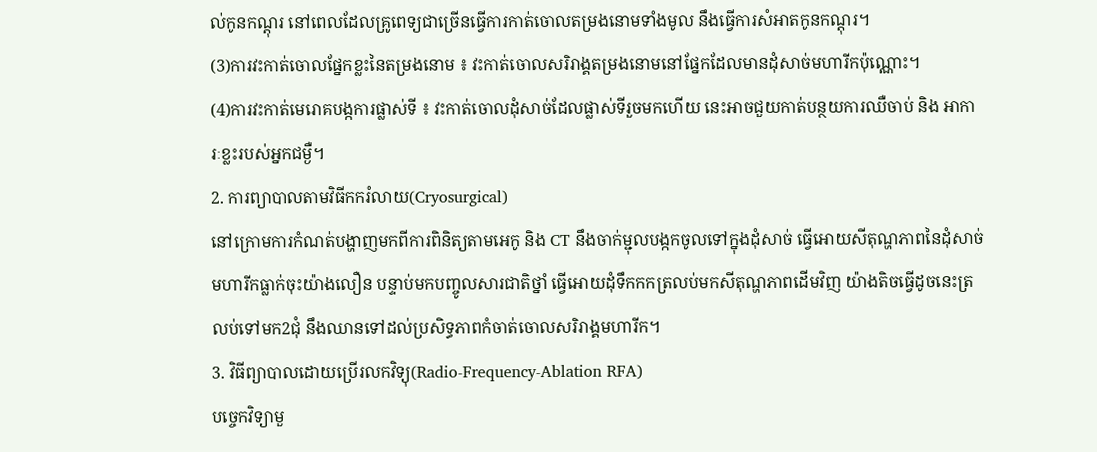ល់កូនកណ្តុរ នៅពេលដែលគ្រូពេទ្យជាច្រើនធ្វើការកាត់ចោលតម្រងនោមទាំងមូល នឹងធ្វើការសំអាតកូនកណ្តុរ។
(3)ការវះកាត់ចោលផ្នែកខ្លះនៃតម្រងនោម ៖ វះកាត់ចោលសរិរាង្គតម្រងនោមនៅផ្នែកដែលមានដុំសាច់មហារីកប៉ុណ្ណោះ។
(4)ការវះកាត់មេរោគបង្កការផ្លាស់ទី ៖ វះកាត់ចោលដុំសាច់ដែលផ្លាស់ទីរួចមកហើយ នេះអាចជួយកាត់បន្ថយការឈឺចាប់ និង អាការៈខ្លះរបស់អ្នកជម្ងឺ។
2. ការព្យាបាលតាមវិធីកករំលាយ(Cryosurgical)
នៅក្រោមការកំណត់បង្ហាញមកពីការពិនិត្យតាមអេកូ និង CT នឹងចាក់ម្ជុលបង្កកចូលទៅក្នុងដុំសាច់ ធ្វើអោយសីតុណ្ហភាពនៃដុំសាច់មហារីកធ្លាក់ចុះយ៉ាងលឿន បន្ទាប់មកបញ្ចូលសារជាតិថ្នាំ ធ្វើអោយដុំទឹកកកត្រលប់មកសីតុណ្ហភាពដើមវិញ យ៉ាងតិចធ្វើដូចនេះត្រលប់ទៅមក2ជុំ នឹងឈានទៅដល់ប្រសិទ្ធភាពកំចាត់ចោលសរិរាង្គមហារីក។
3. វិធីព្យាបាលដោយប្រើរលកវិទ្យុ(Radio-Frequency-Ablation RFA)
បច្ចេកវិទ្យាមួ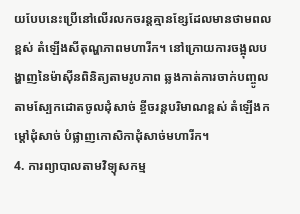យបែបនេះប្រើនៅលើរលកចរន្តគ្មានខ្សែដែលមានថាមពលខ្ពស់ តំឡើងសីតុណ្ហភាពមហារីក។ នៅក្រោយការចង្អុលបង្ហាញនៃម៉ាស៊ីនពិនិត្យតាមរូបភាព ឆ្លងកាត់ការចាក់បញ្ចូលតាមស្បែកដោតចូលដុំសាច់ ខ្ចីចរន្តបរិមាណខ្ពស់ តំឡើងកម្តៅដុំសាច់ បំផ្លាញកោសិកាដុំសាច់មហារីក។
4. ការព្យាបាលតាមវិទ្យុសកម្ម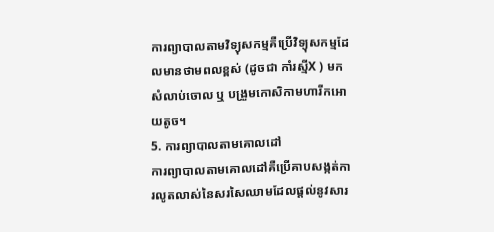ការព្យាបាលតាមវិទ្យុសកម្មគឺប្រើវិទ្យុសកម្មដែលមានថាមពលខ្ពស់ (ដូចជា កាំរស្មីX ) មកសំលាប់ចោល ឬ បង្រួមកោសិកាមហារីកអោយតូច។
5. ការព្យាបាលតាមគោលដៅ
ការព្យាបាលតាមគោលដៅគឺប្រើគាបសង្កត់ការលូតលាស់នៃសរសៃឈាមដែលផ្តល់នូវសារ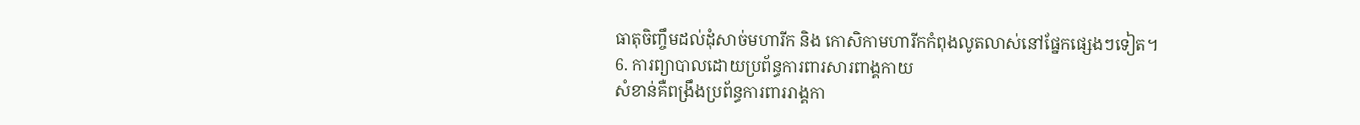ធាតុចិញ្ចឹមដល់ដុំសាច់មហារីក និង កោសិកាមហារីកកំពុងលូតលាស់នៅផ្នែកផ្សេងៗទៀត។
6. ការព្យាបាលដោយប្រព័ន្ធការពារសារពាង្គកាយ
សំខាន់គឺពង្រឹងប្រព័ន្ធការពាររាង្គកា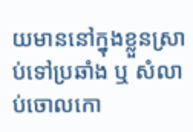យមាននៅក្នុងខ្លួនស្រាប់ទៅប្រឆាំង ឬ សំលាប់ចោលកោ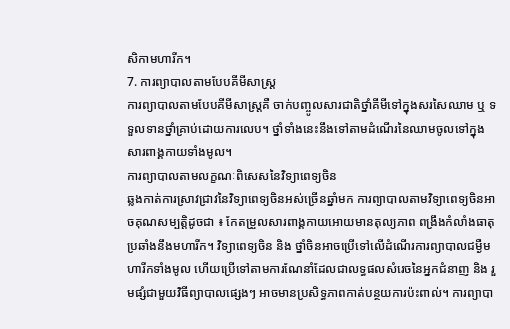សិកាមហារីក។
7. ការព្យាបាលតាមបែបគីមីសាស្រ្ត
ការព្យាបាលតាមបែបគីមីសាស្រ្តគឺ ចាក់បញ្ចូលសារជាតិថ្នាំគីមីទៅក្នុងសរសៃឈាម ឬ ទទួលទានថ្នាំគ្រាប់ដោយការលេប។ ថ្នាំទាំងនេះនឹងទៅតាមដំណើរនៃឈាមចូលទៅក្នុងសារពាង្គកាយទាំងមូល។
ការព្យាបាលតាមលក្ខណៈពិសេសនៃវិទ្យាពេទ្យចិន
ឆ្លងកាត់ការស្រាវជ្រាវនៃវិទ្យាពេទ្យចិនអស់ច្រើនឆ្នាំមក ការព្យាបាលតាមវិទ្យាពេទ្យចិនអាចគុណសម្បត្តិដូចជា ៖ កែតម្រួលសារពាង្គកាយអោយមានតុល្យភាព ពង្រឹងកំលាំងធាតុប្រឆាំងនឹងមហារីក។ វិទ្យាពេទ្យចិន និង ថ្នាំចិនអាចប្រើទៅលើដំណើរការព្យាបាលជម្ងឺមហារីកទាំងមូល ហើយប្រើទៅតាមការណែនាំដែលជាលទ្ធផលសំរេចនៃអ្នកជំនាញ និង រួមផ្សំជាមួយវិធីព្យាបាលផ្សេងៗ អាចមានប្រសិទ្ធភាពកាត់បន្ថយការប៉ះពាល់។ ការព្យាបា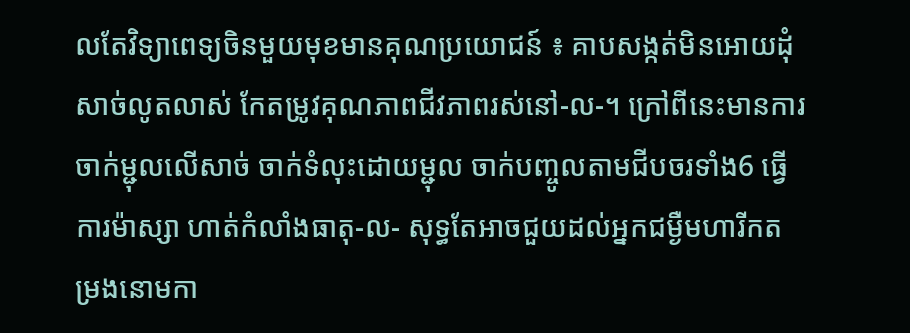លតែវិទ្យាពេទ្យចិនមួយមុខមានគុណប្រយោជន៍ ៖ គាបសង្កត់មិនអោយដុំសាច់លូតលាស់ កែតម្រូវគុណភាពជីវភាពរស់នៅ-ល-។ ក្រៅពីនេះមានការចាក់ម្ជុលលើសាច់ ចាក់ទំលុះដោយម្ជុល ចាក់បញ្ចូលតាមជីបចរទាំង6 ធ្វើការម៉ាស្សា ហាត់កំលាំងធាតុ-ល- សុទ្ធតែអាចជួយដល់អ្នកជម្ងឺមហារីកតម្រងនោមកា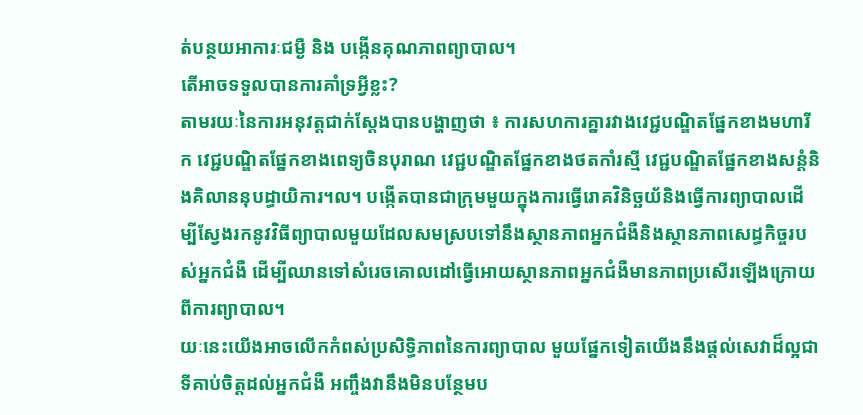ត់បន្ថយអាការៈជម្ងឺ និង បង្កើនគុណភាពព្យាបាល។
តើអាចទទួលបានការគាំទ្រអ្វីខ្លះ?
តាមរយៈនៃការអនុវត្តជាក់ស្ដែងបានបង្ហាញថា ៖ ការសហការគ្នារវាងវេជ្ជបណ្ឌិតផ្នែកខាងមហារីក វេជ្ជបណ្ឌិតផ្នែកខាងពេទ្យចិនបុរាណ វេជ្ជបណ្ឌិតផ្នែកខាងថតកាំរស្មី វេជ្ជបណ្ឌិតផ្នែកខាងសន្ដំនិងគិលាននុបដ្ធាយិការ។ល។ បង្កើតបានជាក្រុមមួយក្នុងការធ្វើរោគវិនិច្ឆយ័និងធ្វើការព្យាបាលដើម្បីស្វែងរកនូវវិធីព្យាបាលមួយដែលសមស្របទៅនឹងស្ថានភាពអ្នកជំងឺនិងស្ថានភាពសេដ្ធកិច្ចរបស់អ្នកជំងឺ ដើម្បីឈានទៅសំរេចគោលដៅធ្វើអោយស្ថានភាពអ្នកជំងឺមានភាពប្រសើរឡើងក្រោយពីការព្យាបាល។
យៈនេះយើងអាចលើកកំពស់ប្រសិទ្ធិភាពនៃការព្យាបាល មួយផ្នែកទៀតយើងនឹងផ្ដល់សេវាដ៏ល្អជាទីគាប់ចិត្តដល់អ្នកជំងឺ អញ្ចឹងវានឹងមិនបន្ថែមប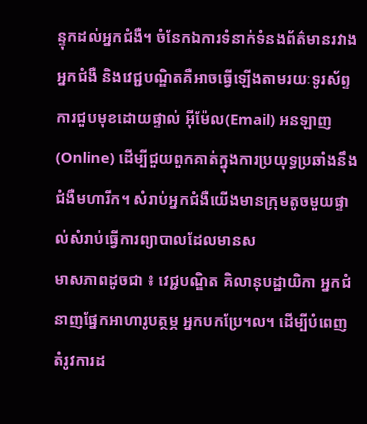ន្ទុកដល់អ្នកជំងឺ។ ចំនែកឯការទំនាក់ទំនងព័ត៌មានរវាងអ្នកជំងឺ និងវេជ្ជបណ្ឌិតគឺអាចធ្វើឡើងតាមរយៈទូរស័ព្ទ ការជួបមុខដោយផ្ទាល់ អ៊ីម៉ែល(Email) អនឡាញ(Online) ដើម្បីជួយពួកគាត់ក្នុងការប្រយុទ្ធប្រឆាំងនឹងជំងឺមហារីក។ សំរាប់អ្នកជំងឺយើងមានក្រុមតូចមួយផ្ទាល់សំរាប់ធ្វើការព្យាបាលដែលមានស
មាសភាពដូចជា ៖ វេជ្ជបណ្ឌិត គិលានុបដ្ឋាយិកា អ្នកជំនាញផ្នែកអាហារូបត្ថម្ភ អ្នកបកប្រែ។ល។ ដើម្បីបំពេញតំរូវការដ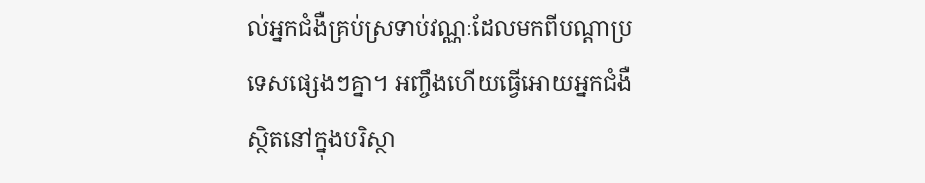ល់អ្នកជំងឺគ្រប់ស្រទាប់វណ្ណៈដែលមកពីបណ្ដាប្រទេសផ្សេងៗគ្នា។ អញ្ចឹងហើយធ្វើអោយអ្នកជំងឺស្ថិតនៅក្នុងបរិស្ថា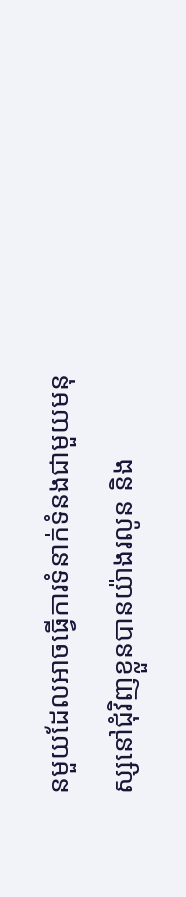នមួយដែលអាចធ្វើការទំនាក់ទំនងជាមួយមនុស្សនៅជុំវិញខ្លួនបានយ៉ាងរលូន និង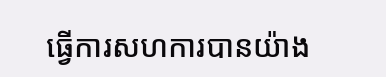ធ្វើការសហការបានយ៉ាង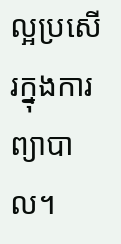ល្អប្រសើរក្នុងការព្យាបាល។